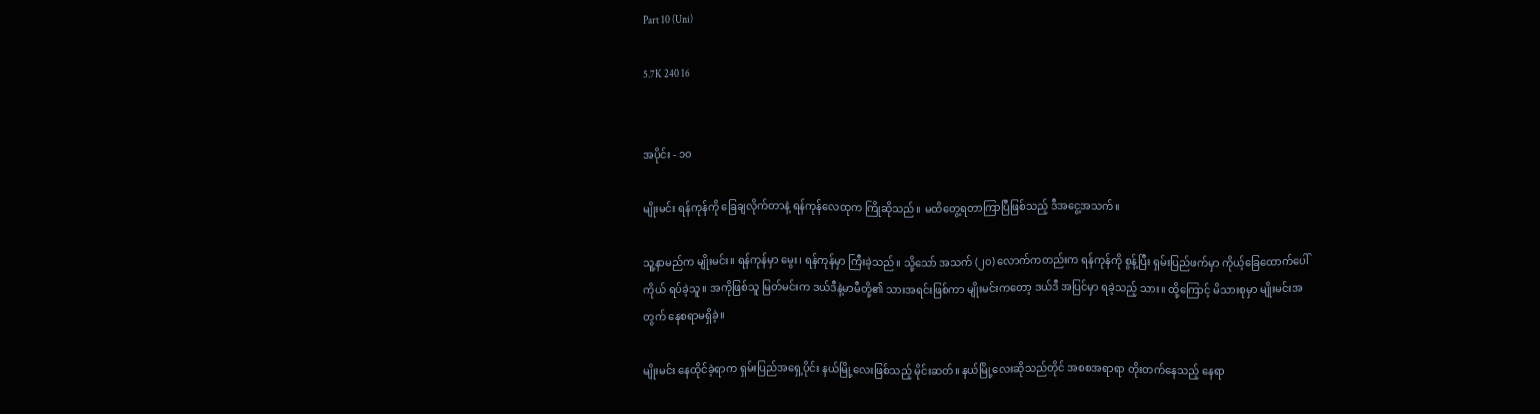Part 10 (Uni)

5.7K 240 16


အပိုင်း - ၁၀

မျိုးမင်း ရန်ကုန်ကို ခြေချလိုက်တာနဲ့ ရန်ကုန်လေထုက ကြိုဆိုသည်။ မထိတွေ့ရတာကြာပြီဖြစ်သည့် ဒီအငွေ့အသက်။

သူ့နာမည်က မျိုးမင်း။ ရန်ကုန်မှာ မွေး၊ ရန်ကုန်မှာ ကြီးခဲ့သည်။ သို့သော် အသက် (၂၀) လောက်ကတည်းက ရန်ကုန်ကို စွန့်ပြီး ရှမ်းပြည်ဖက်မှာ ကိုယ့်ခြေထောက်ပေါ်ကိုယ် ရပ်ခဲ့သူ။ အကိုဖြစ်သူ မြတ်မင်းက ဒယ်ဒီနဲ့မာမီတို့၏ သားအရင်းဖြစ်ကာ မျိုးမင်းကတော့ ဒယ်ဒီ အပြင်မှာ ရခဲ့သည့် သား။ ထို့ကြောင့် မိသားစုမှာ မျိုးမင်းအတွက် နေစရာမရှိခဲ့။

မျိုးမင်း နေထိုင်ခဲ့ရာက ရှမ်းပြည်အရှေ့ပိုင်း နယ်မြို့လေးဖြစ်သည့် မိုင်းဆတ်။ နယ်မြို့လေးဆိုသည်တိုင် အစစအရာရာ တိုးတက်နေသည့် နေရာ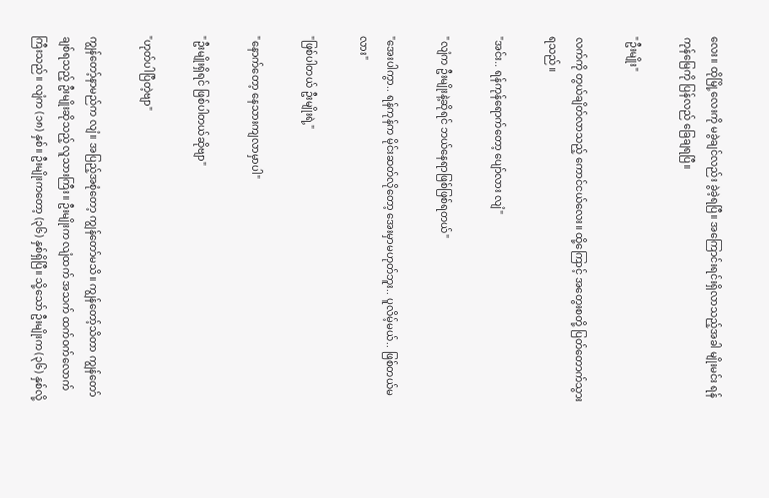လေး။ ထိုမြို့လေးကို မခွဲချင်လည်း ခွဲခဲ့ရပြီ။ အကြောင်းရင်းရှိလာသည့်အခါ မျိုးမင်း ရန်ကုန်မြေကို ပြန်လည် ခြေချရပြီ။

"ဦးမျိုး"

လက်ကို တွယ်ချိတ်လာသည့် ကောင်ငယ်လေး။ ထို့ကြောင့် အတွေးစတို့ ပြတ်တောက်သွားရသည်။

"အင်း.. ရန်ကုန်ရောက်တော့ ပျော်လား လျံ"

"လျံက ဦးမျိုးနဲ့ဆိုရင် ဘယ်နေရာဖြစ်ဖြစ်ရတယ်"

"အေးပါကွာ.. ရန်ကုန်က မိုင်းဆတ်လိုတော့ အေးမှာမဟုတ်ဘူး.. ပူလိမ့်မယ်.. ဖြစ်တယ်မလား"

"ဖြစ်ပါတယ် ဦးမျိုးရဲ့"

"နောက်တော့ နေသားကျလာမှာပါ"

"ဦးမျိုးရှိရင် ဖြစ်ပါတယ်ဆိုဗျာ"

"ဟုတ်ပါပြီတဲ့ဗျာ"

ကျွန်တော့်နာမည်က လျံ။ အပြည့်အစုံတော့ ကျွန်တော်မသိ။ ကျွန်တော့်သိတာ ကျွန်တော်ချစ်ရသည့် ဦးမျိုးဆိုသည့် လူသားကြီး။ ဦးမျိုးက လျံထက် အသက် ထက်ဝက်လောက်ကြီးသည်။ လျံက (၁၈) နှစ်။ ဦးမျိုးကတော့ (၃၆) နှစ်ရှိပြီ။ သို့သော် ဦးမျိုးက (၃၆) နှစ်လို့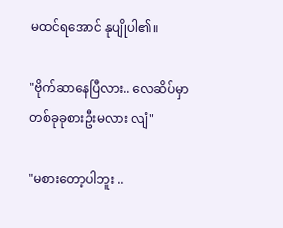မထင်ရအောင် နုပျိုပါ၏။

"ဗိုက်ဆာနေပြီလား.. လေဆိပ်မှာ တစ်ခုခုစားဦးမလား လျံ"

"မစားတော့ပါဘူး ..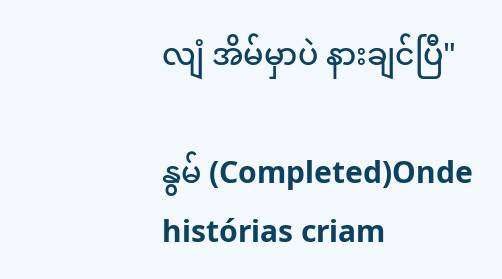လျံ အိမ်မှာပဲ နားချင်ပြီ"

နွမ် (Completed)Onde histórias criam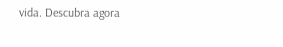vida. Descubra agora